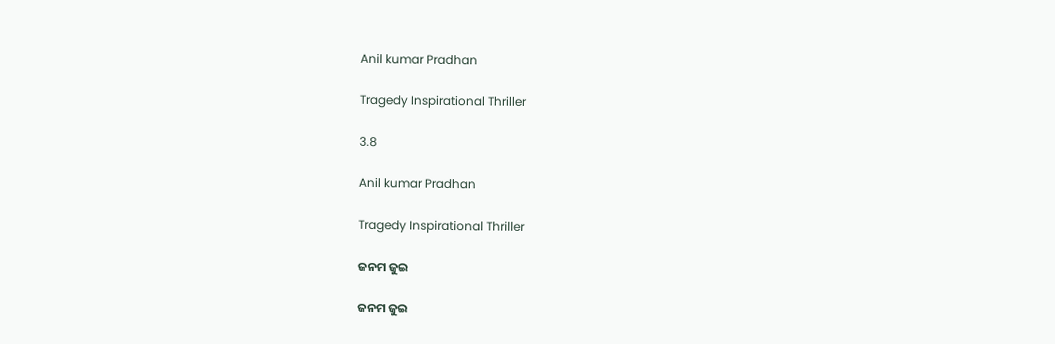Anil kumar Pradhan

Tragedy Inspirational Thriller

3.8

Anil kumar Pradhan

Tragedy Inspirational Thriller

ଜନମ ଜୁଇ

ଜନମ ଜୁଇ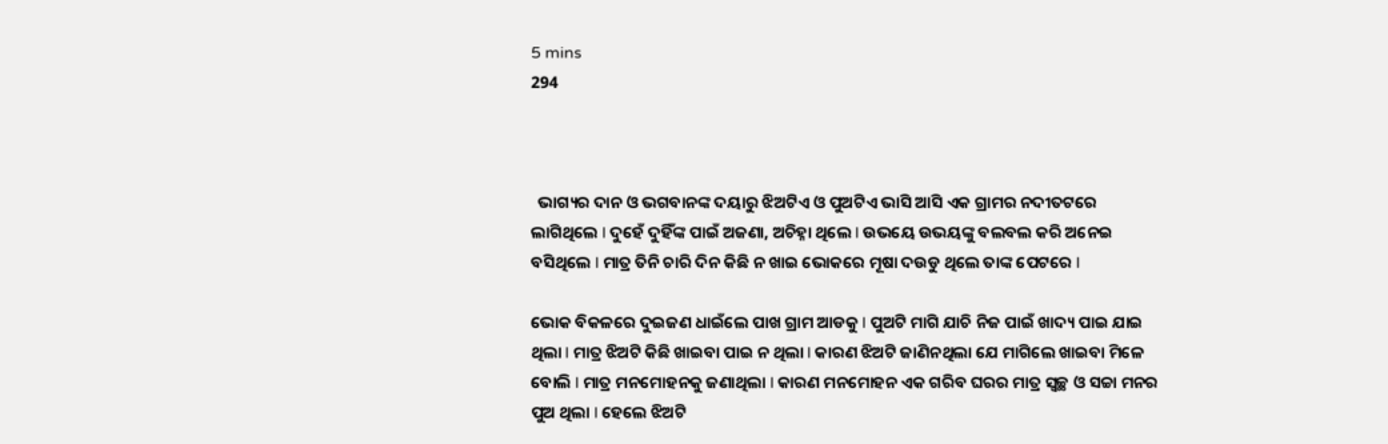5 mins
294



  ଭାଗ୍ୟର ଦାନ ଓ ଭଗବାନଙ୍କ ଦୟାରୁ ଝିଅଟିଏ ଓ ପୁଅଟିଏ ଭାସି ଆସି ଏକ ଗ୍ରାମର ନଦୀତଟରେ ଲାଗିଥିଲେ l ଦୁହେଁ ଦୁହିଁଙ୍କ ପାଇଁ ଅଜଣା, ଅଚିହ୍ନା ଥିଲେ l ଉଭୟେ ଉଭୟଙ୍କୁ ବଲବଲ କରି ଅନେଇ ବସିଥିଲେ l ମାତ୍ର ତିନି ଚାରି ଦିନ କିଛି ନ ଖାଇ ଭୋକରେ ମୂଷା ଦଉଡୁ ଥିଲେ ତାଙ୍କ ପେଟରେ l

ଭୋକ ବିକଳରେ ଦୁଇଜଣ ଧାଇଁଲେ ପାଖ ଗ୍ରାମ ଆଡକୁ l ପୁଅଟି ମାଗି ଯାଚି ନିଜ ପାଇଁ ଖାଦ୍ୟ ପାଇ ଯାଇ ଥିଲା l ମାତ୍ର ଝିଅଟି କିଛି ଖାଇବା ପାଇ ନ ଥିଲା l କାରଣ ଝିଅଟି ଜାଣିନଥିଲା ଯେ ମାଗିଲେ ଖାଇବା ମିଳେ ବୋଲି l ମାତ୍ର ମନମୋହନକୁ ଜଣାଥିଲା l କାରଣ ମନମୋହନ ଏକ ଗରିବ ଘରର ମାତ୍ର ସ୍ୱଚ୍ଛ ଓ ସଚ୍ଚା ମନର ପୁଅ ଥିଲା l ହେଲେ ଝିଅଟି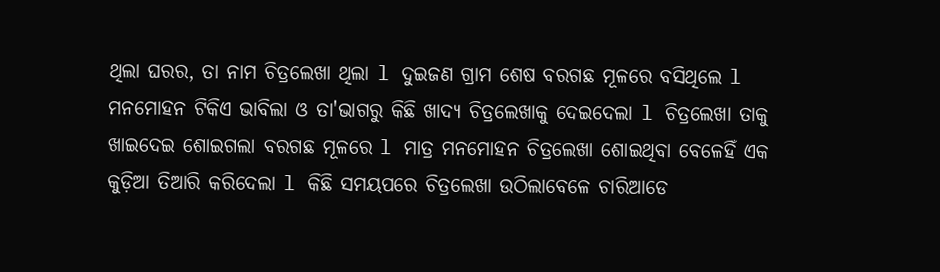ଥିଲା ଘରର, ତା ନାମ ଚିତ୍ରଲେଖା ଥିଲା l ଦୁଇଜଣ ଗ୍ରାମ ଶେଷ ବରଗଛ ମୂଳରେ ବସିଥିଲେ l ମନମୋହନ ଟିକିଏ ଭାବିଲା ଓ ତା'ଭାଗରୁ କିଛି ଖାଦ୍ୟ ଚିତ୍ରଲେଖାକୁ ଦେଇଦେଲା l ଚିତ୍ରଲେଖା ତାକୁ ଖାଇଦେଇ ଶୋଇଗଲା ବରଗଛ ମୂଳରେ l ମାତ୍ର ମନମୋହନ ଚିତ୍ରଲେଖା ଶୋଇଥିବା ବେଳେହିଁ ଏକ କୁଡ଼ିଆ ତିଆରି କରିଦେଲା l କିଛି ସମୟପରେ ଚିତ୍ରଲେଖା ଉଠିଲାବେଳେ ଚାରିଆଡେ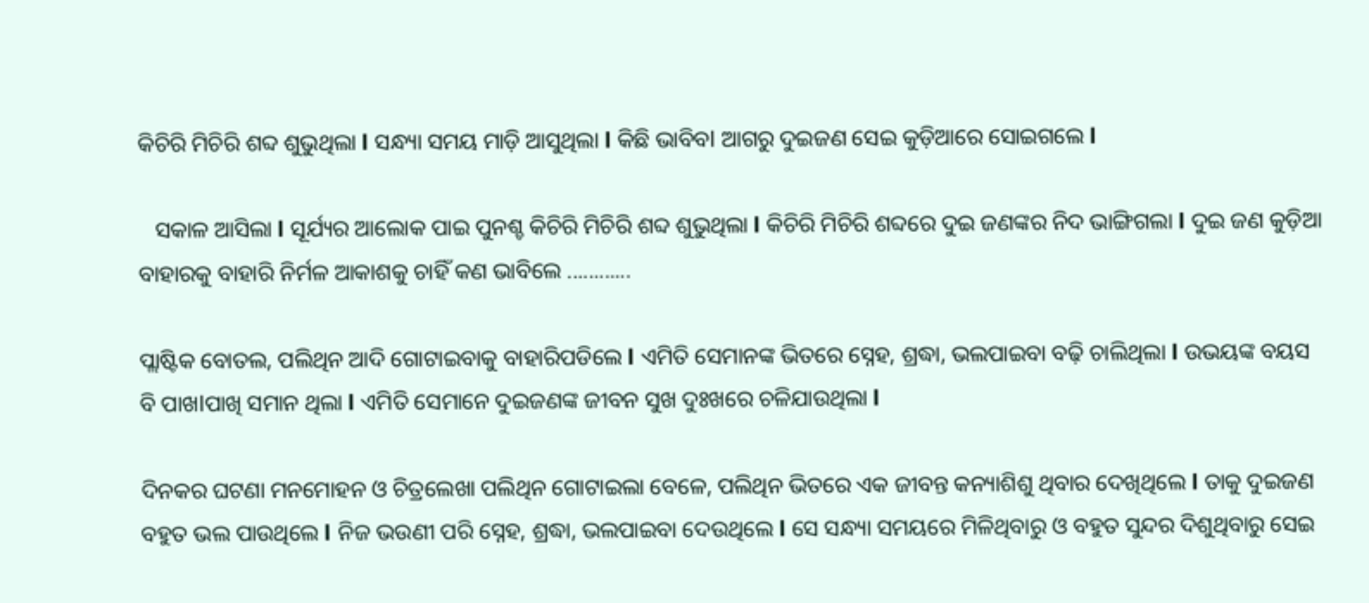କିଚିରି ମିଚିରି ଶବ୍ଦ ଶୁଭୁଥିଲା l ସନ୍ଧ୍ୟା ସମୟ ମାଡ଼ି ଆସୁଥିଲା l କିଛି ଭାବିବl ଆଗରୁ ଦୁଇଜଣ ସେଇ କୁଡ଼ିଆରେ ସୋଇଗଲେ l

   ସକାଳ ଆସିଲା l ସୂର୍ଯ୍ୟର ଆଲୋକ ପାଇ ପୁନଶ୍ଚ କିଚିରି ମିଚିରି ଶବ୍ଦ ଶୁଭୁଥିଲା l କିଚିରି ମିଚିରି ଶବ୍ଦରେ ଦୁଇ ଜଣଙ୍କର ନିଦ ଭାଙ୍ଗିଗଲା l ଦୁଇ ଜଣ କୁଡ଼ିଆ ବାହାରକୁ ବାହାରି ନିର୍ମଳ ଆକାଶକୁ ଚାହିଁ କଣ ଭାବିଲେ ............

ପ୍ଲାଷ୍ଟିକ ବୋତଲ, ପଲିଥିନ ଆଦି ଗୋଟାଇବାକୁ ବାହାରିପଡିଲେ l ଏମିତି ସେମାନଙ୍କ ଭିତରେ ସ୍ନେହ, ଶ୍ରଦ୍ଧା, ଭଲପାଇବା ବଢ଼ି ଚାଲିଥିଲା l ଉଭୟଙ୍କ ବୟସ ବି ପାଖlପାଖି ସମାନ ଥିଲା l ଏମିତି ସେମାନେ ଦୁଇଜଣଙ୍କ ଜୀବନ ସୁଖ ଦୁଃଖରେ ଚଳିଯାଉଥିଲା l

ଦିନକର ଘଟଣା ମନମୋହନ ଓ ଚିତ୍ରଲେଖା ପଲିଥିନ ଗୋଟାଇଲା ବେଳେ, ପଲିଥିନ ଭିତରେ ଏକ ଜୀବନ୍ତ କନ୍ୟାଶିଶୁ ଥିବାର ଦେଖିଥିଲେ l ତାକୁ ଦୁଇଜଣ ବହୁତ ଭଲ ପାଉଥିଲେ l ନିଜ ଭଉଣୀ ପରି ସ୍ନେହ, ଶ୍ରଦ୍ଧା, ଭଲପାଇବା ଦେଉଥିଲେ l ସେ ସନ୍ଧ୍ୟା ସମୟରେ ମିଳିଥିବାରୁ ଓ ବହୁତ ସୁନ୍ଦର ଦିଶୁଥିବାରୁ ସେଇ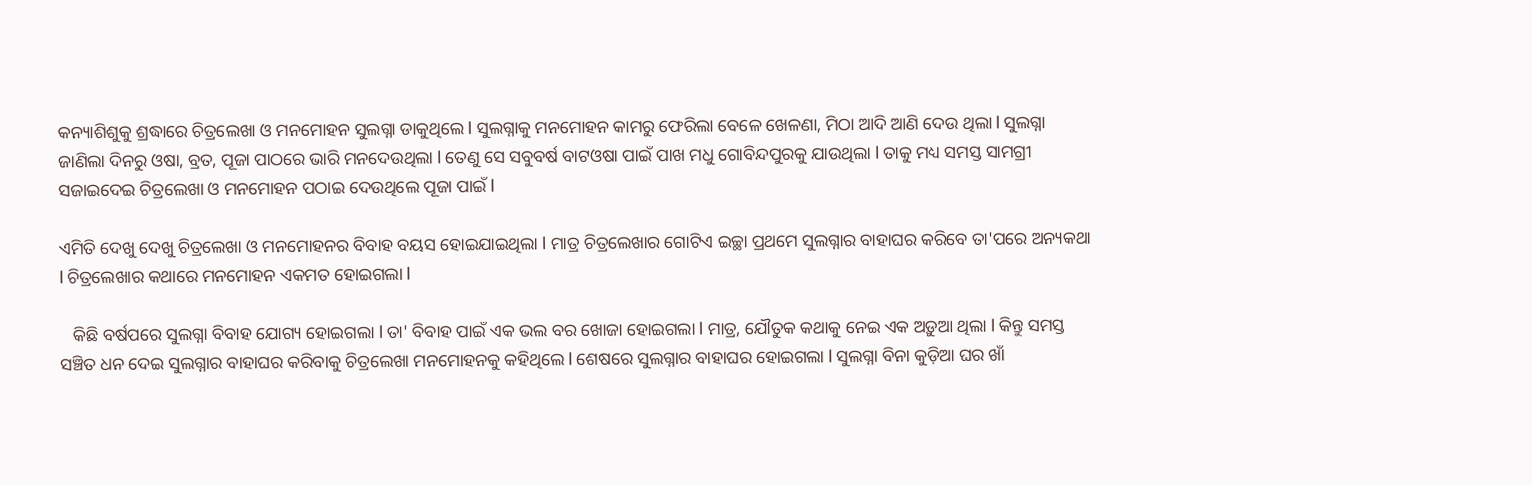କନ୍ୟାଶିଶୁକୁ ଶ୍ରଦ୍ଧାରେ ଚିତ୍ରଲେଖା ଓ ମନମୋହନ ସୁଲଗ୍ନା ଡାକୁଥିଲେ l ସୁଲଗ୍ନାକୁ ମନମୋହନ କାମରୁ ଫେରିଲା ବେଳେ ଖେଳଣା, ମିଠା ଆଦି ଆଣି ଦେଉ ଥିଲା l ସୁଲଗ୍ନା ଜାଣିଲା ଦିନରୁ ଓଷା, ବ୍ରତ, ପୂଜା ପାଠରେ ଭାରି ମନଦେଉଥିଲା l ତେଣୁ ସେ ସବୁବର୍ଷ ବାଟଓଷା ପାଇଁ ପାଖ ମଧୁ ଗୋବିନ୍ଦପୁରକୁ ଯାଉଥିଲା l ତାକୁ ମଧ୍ୟ ସମସ୍ତ ସାମଗ୍ରୀ ସଜାଇଦେଇ ଚିତ୍ରଲେଖା ଓ ମନମୋହନ ପଠାଇ ଦେଉଥିଲେ ପୂଜା ପାଇଁ l

ଏମିତି ଦେଖୁ ଦେଖୁ ଚିତ୍ରଲେଖା ଓ ମନମୋହନର ବିବାହ ବୟସ ହୋଇଯାଇଥିଲା l ମାତ୍ର ଚିତ୍ରଲେଖାର ଗୋଟିଏ ଇଚ୍ଛା ପ୍ରଥମେ ସୁଲଗ୍ନାର ବାହାଘର କରିବେ ତା'ପରେ ଅନ୍ୟକଥା l ଚିତ୍ରଲେଖାର କଥାରେ ମନମୋହନ ଏକମତ ହୋଇଗଲା l

   କିଛି ବର୍ଷପରେ ସୁଲଗ୍ନା ବିବାହ ଯୋଗ୍ୟ ହୋଇଗଲା l ତା' ବିବାହ ପାଇଁ ଏକ ଭଲ ବର ଖୋଜା ହୋଇଗଲା l ମାତ୍ର, ଯୌତୁକ କଥାକୁ ନେଇ ଏକ ଅଡ଼ୁଆ ଥିଲା l କିନ୍ତୁ ସମସ୍ତ ସଞ୍ଚିତ ଧନ ଦେଇ ସୁଲଗ୍ନାର ବାହାଘର କରିବାକୁ ଚିତ୍ରଲେଖା ମନମୋହନକୁ କହିଥିଲେ l ଶେଷରେ ସୁଲଗ୍ନାର ବାହାଘର ହୋଇଗଲା l ସୁଲଗ୍ନା ବିନା କୁଡ଼ିଆ ଘର ଖାଁ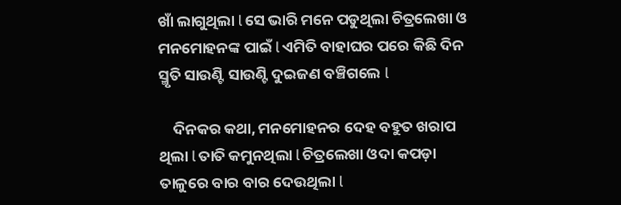ଖାଁ ଲାଗୁଥିଲା l ସେ ଭାରି ମନେ ପଡୁଥିଲା ଚିତ୍ରଲେଖା ଓ ମନମୋହନଙ୍କ ପାଇଁ l ଏମିତି ବାହାଘର ପରେ କିଛି ଦିନ ସ୍ମୃତି ସାଉଣ୍ଟି ସାଉଣ୍ଟି ଦୁଇଜଣ ବଞ୍ଚିଗଲେ l

    ଦିନକର କଥା, ମନମୋହନର ଦେହ ବହୁତ ଖରାପ ଥିଲା l ତାତି କମୁନଥିଲା l ଚିତ୍ରଲେଖା ଓଦା କପଡ଼ା ତାଳୁରେ ବାର ବାର ଦେଉଥିଲା l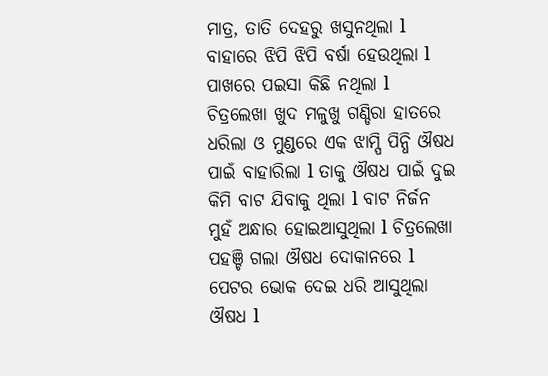ମାତ୍ର, ତାତି ଦେହରୁ ଖସୁନଥିଲା l ବାହାରେ ଝିପି ଝିପି ବର୍ଷା ହେଉଥିଲା l ପାଖରେ ପଇସା କିଛି ନଥିଲା l ଚିତ୍ରଲେଖା ଖୁଦ ମଳୁଖୁ ଗଣ୍ଡିରା ହାତରେ ଧରିଲା ଓ ମୁଣ୍ଡରେ ଏକ ଝାମ୍ପି ପିନ୍ଧି ଔଷଧ ପାଇଁ ବାହାରିଲା l ତାକୁ ଔଷଧ ପାଇଁ ଦୁଇ କିମି ବାଟ ଯିବାକୁ ଥିଲା l ବାଟ ନିର୍ଜନ ମୁହଁ ଅନ୍ଧାର ହୋଇଆସୁଥିଲା l ଚିତ୍ରଲେଖା ପହଞ୍ଚି ଗଲା ଔଷଧ ଦୋକାନରେ l ପେଟର ଭୋକ ଦେଇ ଧରି ଆସୁଥିଲା ଔଷଧ l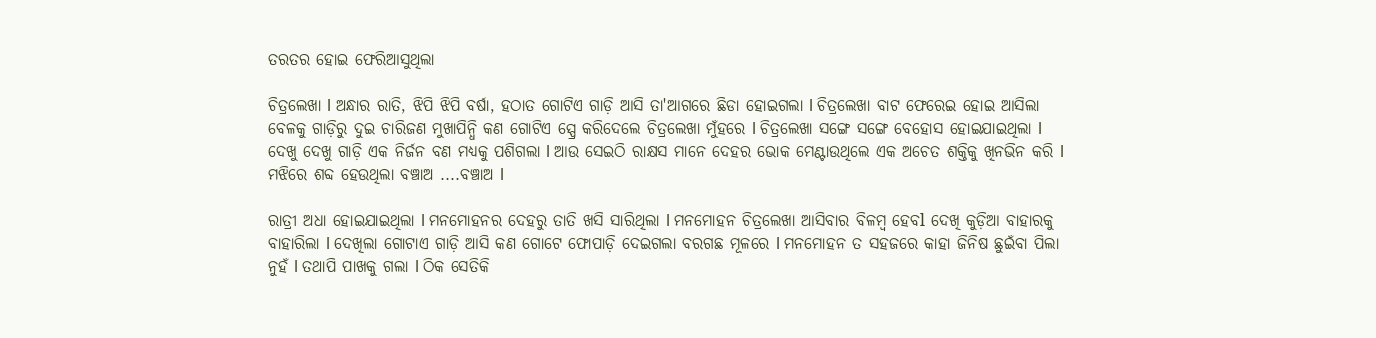ତରତର ହୋଇ ଫେରିଆସୁଥିଲା

ଚିତ୍ରଲେଖା l ଅନ୍ଧାର ରାତି, ଝିପି ଝିପି ବର୍ଷା, ହଠାତ ଗୋଟିଏ ଗାଡ଼ି ଆସି ତା'ଆଗରେ ଛିଡା ହୋଇଗଲା l ଚିତ୍ରଲେଖା ବାଟ ଫେରେଇ ହୋଇ ଆସିଲା ବେଳକୁ ଗାଡ଼ିରୁ ଦୁଇ ଚାରିଜଣ ମୁଖାପିନ୍ଧି କଣ ଗୋଟିଏ ସ୍ପ୍ରେ କରିଦେଲେ ଚିତ୍ରଲେଖା ମୁଁହରେ l ଚିତ୍ରଲେଖା ସଙ୍ଗେ ସଙ୍ଗେ ବେହୋସ ହୋଇଯାଇଥିଲା l ଦେଖୁ ଦେଖୁ ଗାଡ଼ି ଏକ ନିର୍ଜନ ବଣ ମଧ୍ୟକୁ ପଶିଗଲା l ଆଉ ସେଇଠି ରାକ୍ଷସ ମାନେ ଦେହର ଭୋକ ମେଣ୍ଟାଉଥିଲେ ଏକ ଅଚେତ ଶକ୍ତିକୁ ଖିନଭିନ କରି l ମଝିରେ ଶବ୍ଦ ହେଉଥିଲା ବଞ୍ଚାଅ ....ବଞ୍ଚାଅ l

ରାତ୍ରୀ ଅଧା ହୋଇଯାଇଥିଲା l ମନମୋହନର ଦେହରୁ ତାତି ଖସି ସାରିଥିଲା l ମନମୋହନ ଚିତ୍ରଲେଖା ଆସିବାର ବିଳମ୍ବ ହେବl ଦେଖି କୁଡ଼ିଆ ବାହାରକୁ ବାହାରିଲା l ଦେଖିଲା ଗୋଟାଏ ଗାଡ଼ି ଆସି କଣ ଗୋଟେ ଫୋପାଡ଼ି ଦେଇଗଲା ବରଗଛ ମୂଳରେ l ମନମୋହନ ତ ସହଜରେ କାହା ଜିନିଷ ଛୁଇଁବା ପିଲା ନୁହଁ l ତଥାପି ପାଖକୁ ଗଲା l ଠିକ ସେତିକି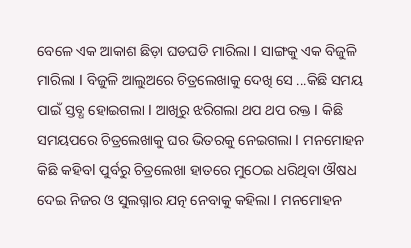ବେଳେ ଏକ ଆକାଶ ଛିଡ଼ା ଘଡଘଡି ମାରିଲା l ସାଙ୍ଗକୁ ଏକ ବିଜୁଳି ମାରିଲା l ବିଜୁଳି ଆଲୁଅରେ ଚିତ୍ରଲେଖାକୁ ଦେଖି ସେ ...କିଛି ସମୟ ପାଇଁ ସ୍ତବ୍ଧ ହୋଇଗଲା l ଆଖିରୁ ଝରିଗଲା ଥପ ଥପ ରକ୍ତ l କିଛି ସମୟପରେ ଚିତ୍ରଲେଖାକୁ ଘର ଭିତରକୁ ନେଇଗଲା l ମନମୋହନ କିଛି କହିବl ପୁର୍ବରୁ ଚିତ୍ରଲେଖା ହାତରେ ମୁଠେଇ ଧରିଥିବା ଔଷଧ ଦେଇ ନିଜର ଓ ସୁଲଗ୍ନାର ଯତ୍ନ ନେବାକୁ କହିଲା l ମନମୋହନ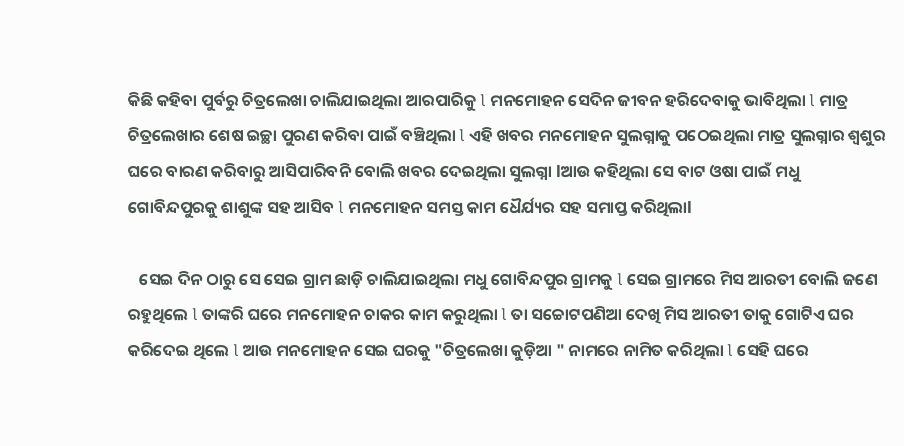କିଛି କହିବା ପୁର୍ବରୁ ଚିତ୍ରଲେଖା ଚାଲିଯାଇଥିଲା ଆରପାରିକୁ l ମନମୋହନ ସେଦିନ ଜୀବନ ହରିଦେବାକୁ ଭାବିଥିଲା l ମାତ୍ର ଚିତ୍ରଲେଖାର ଶେଷ ଇଚ୍ଛା ପୁରଣ କରିବା ପାଇଁ ବଞ୍ଚିଥିଲା l ଏହି ଖବର ମନମୋହନ ସୁଲଗ୍ନାକୁ ପଠେଇଥିଲା ମାତ୍ର ସୁଲଗ୍ନାର ଶ୍ୱଶୁର ଘରେ ବାରଣ କରିବାରୁ ଆସିପାରିବନି ବୋଲି ଖବର ଦେଇଥିଲା ସୁଲଗ୍ନା lଆଉ କହିଥିଲା ସେ ବାଟ ଓଷା ପାଇଁ ମଧୁ ଗୋବିନ୍ଦପୁରକୁ ଶାଶୁଙ୍କ ସହ ଆସିବ l ମନମୋହନ ସମସ୍ତ କାମ ଧୈର୍ଯ୍ୟର ସହ ସମାପ୍ତ କରିଥିଲାl

   ସେଇ ଦିନ ଠାରୁ ସେ ସେଇ ଗ୍ରାମ ଛାଡ଼ି ଚାଲିଯାଇଥିଲା ମଧୁ ଗୋବିନ୍ଦପୁର ଗ୍ରାମକୁ l ସେଇ ଗ୍ରାମରେ ମିସ ଆରତୀ ବୋଲି ଜଣେ ରହୁଥିଲେ l ତାଙ୍କରି ଘରେ ମନମୋହନ ଚାକର କାମ କରୁଥିଲା l ତା ସଚ୍ଚୋଟପଣିଆ ଦେଖି ମିସ ଆରତୀ ତାକୁ ଗୋଟିଏ ଘର କରିଦେଇ ଥିଲେ l ଆଉ ମନମୋହନ ସେଇ ଘରକୁ "ଚିତ୍ରଲେଖା କୁଡ଼ିଆ " ନାମରେ ନାମିତ କରିଥିଲା l ସେହି ଘରେ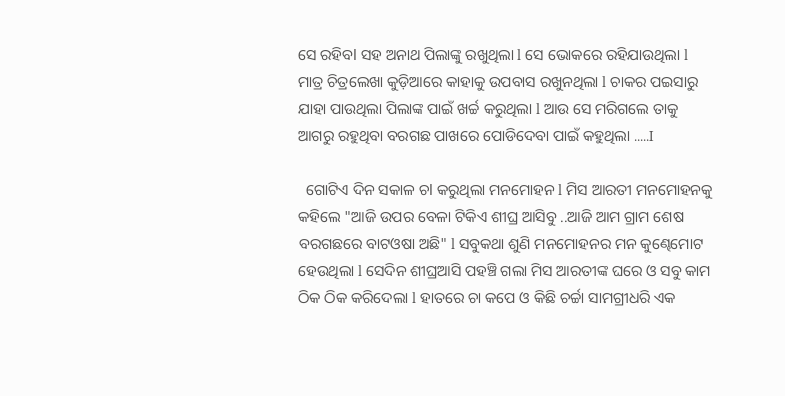ସେ ରହିବl ସହ ଅନାଥ ପିଲାଙ୍କୁ ରଖୁଥିଲା l ସେ ଭୋକରେ ରହିଯାଉଥିଲା l ମାତ୍ର ଚିତ୍ରଲେଖା କୁଡ଼ିଆରେ କାହାକୁ ଉପବାସ ରଖୁନଥିଲା l ଚାକର ପଇସାରୁ ଯାହା ପାଉଥିଲା ପିଲାଙ୍କ ପାଇଁ ଖର୍ଚ୍ଚ କରୁଥିଲା l ଆଉ ସେ ମରିଗଲେ ତାକୁ ଆଗରୁ ରହୁଥିବା ବରଗଛ ପାଖରେ ପୋଡିଦେବା ପାଇଁ କହୁଥିଲା .....I

  ଗୋଟିଏ ଦିନ ସକାଳ ଚl କରୁଥିଲା ମନମୋହନ l ମିସ ଆରତୀ ମନମୋହନକୁ କହିଲେ "ଆଜି ଉପର ବେଳା ଟିକିଏ ଶୀଘ୍ର ଆସିବୁ ..ଆଜି ଆମ ଗ୍ରାମ ଶେଷ ବରଗଛରେ ବାଟଓଷା ଅଛି" l ସବୁକଥା ଶୁଣି ମନମୋହନର ମନ କୁଣ୍ଢେମୋଟ ହେଉଥିଲା l ସେଦିନ ଶୀଘ୍ରଆସି ପହଞ୍ଚି ଗଲା ମିସ ଆରତୀଙ୍କ ଘରେ ଓ ସବୁ କାମ ଠିକ ଠିକ କରିଦେଲା l ହାତରେ ଚା କପେ ଓ କିଛି ଚର୍ଚ୍ଚା ସାମଗ୍ରୀଧରି ଏକ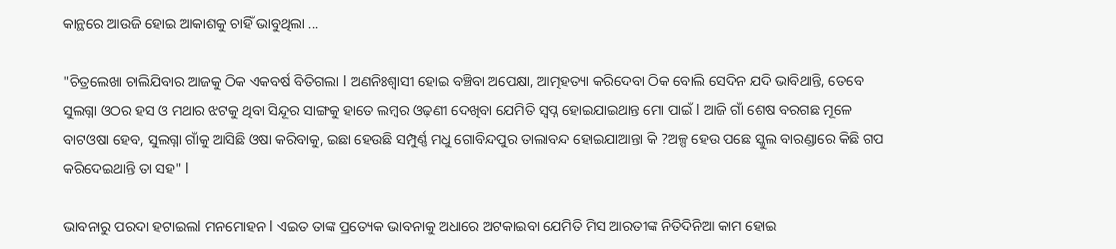କାନ୍ଥରେ ଆଉଜି ହୋଇ ଆକାଶକୁ ଚାହିଁ ଭାବୁଥିଲା ...

"ଚିତ୍ରଲେଖା ଚାଲିଯିବାର ଆଜକୁ ଠିକ ଏକବର୍ଷ ବିତିଗଲା l ଅଣନିଃଶ୍ୱାସୀ ହୋଇ ବଞ୍ଚିବା ଅପେକ୍ଷା, ଆତ୍ମହତ୍ୟା କରିଦେବା ଠିକ ବୋଲି ସେଦିନ ଯଦି ଭାବିଥାନ୍ତି, ତେବେ ସୁଲଗ୍ନା ଓଠର ହସ ଓ ମଥାର ଝଟକୁ ଥିବା ସିନ୍ଦୂର ସାଙ୍ଗକୁ ହାତେ ଲମ୍ବର ଓଢ଼ଣୀ ଦେଖିବା ଯେମିତି ସ୍ୱପ୍ନ ହୋଇଯାଇଥାନ୍ତ ମୋ ପାଇଁ l ଆଜି ଗାଁ ଶେଷ ବରଗଛ ମୂଳେ ବାଟଓଷା ହେବ, ସୁଲଗ୍ନା ଗାଁକୁ ଆସିଛି ଓଷା କରିବାକୁ, ଇଛା ହେଉଛି ସମ୍ପୁର୍ଣ୍ଣ ମଧୁ ଗୋବିନ୍ଦପୁର ତାଲାବନ୍ଦ ହୋଇଯାଆନ୍ତା କି ?ଅଳ୍ପ ହେଉ ପଛେ ସ୍କୁଲ ବାରଣ୍ଡାରେ କିଛି ଗପ କରିଦେଇଥାନ୍ତି ତା ସହ" l

ଭାବନାରୁ ପରଦା ହଟାଇଲl ମନମୋହନ l ଏଇତ ତାଙ୍କ ପ୍ରତ୍ୟେକ ଭାବନାକୁ ଅଧାରେ ଅଟକାଇବା ଯେମିତି ମିସ ଆରତୀଙ୍କ ନିତିଦିନିଆ କାମ ହୋଇ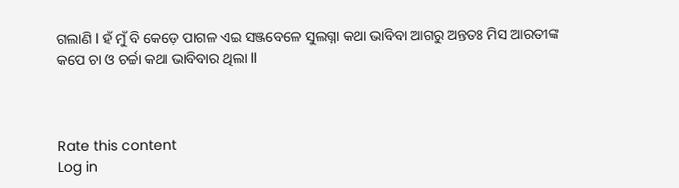ଗଲାଣି l ହଁ ମୁଁ ବି କେଡ଼େ ପାଗଳ ଏଇ ସଞ୍ଜବେଳେ ସୁଲଗ୍ନା କଥା ଭାବିବା ଆଗରୁ ଅନ୍ତତଃ ମିସ ଆରତୀଙ୍କ କପେ ଚା ଓ ଚର୍ଚ୍ଚା କଥା ଭାବିବାର ଥିଲା ll



Rate this content
Log in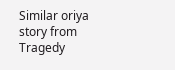Similar oriya story from Tragedy